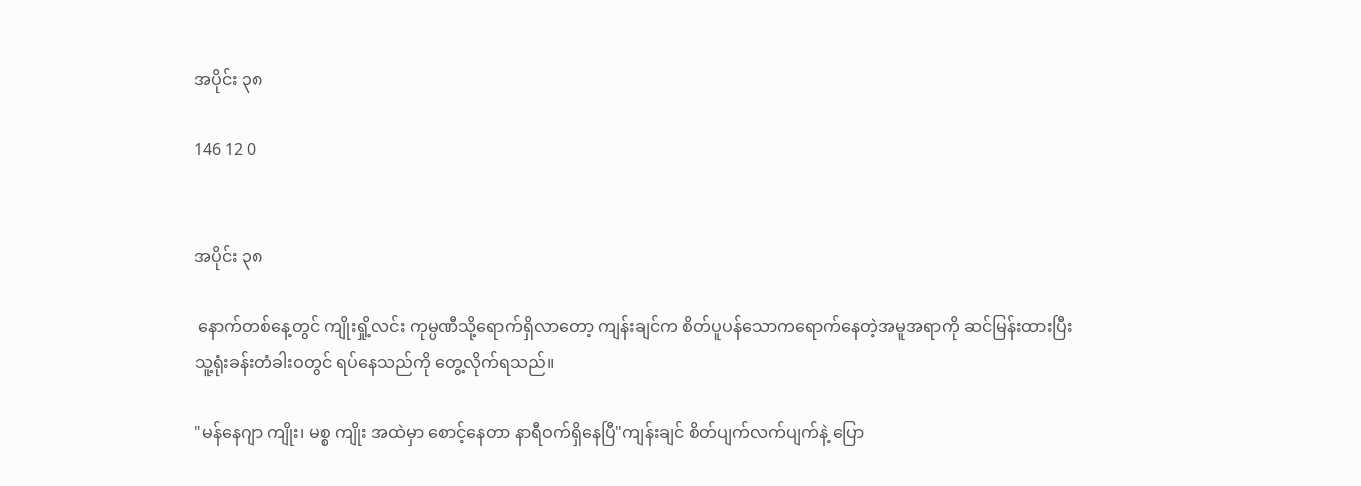အပိုင်း ၃၈

146 12 0


အပိုင်း ၃၈

 နောက်တစ်နေ့တွင် ကျိုးရှို့လင်း ကုမ္ပဏီသို့ရောက်ရှိလာတော့ ကျန်းချင်က စိတ်ပူပန်သောကရောက်နေတဲ့အမူအရာကို ဆင်မြန်းထားပြီး သူ့ရုံးခန်းတံခါးဝတွင် ရပ်နေသည်ကို တွေ့လိုက်ရသည်။

"မန်နေဂျာ ကျိုး၊ မစ္စ ကျိုး အထဲမှာ စောင့်နေတာ နာရီဝက်ရှိနေပြီ"ကျန်းချင် စိတ်ပျက်လက်ပျက်နဲ့ ပြော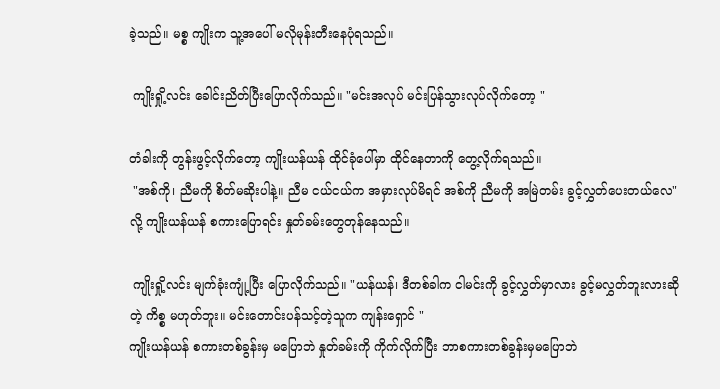ခဲ့သည်။ မစ္စ ကျိုးက သူ့အပေါ် မလိုမုန်းတီးနေပုံရသည်။

 ကျိုးရှို့လင်း ခေါင်းညိတ်ပြီးပြောလိုက်သည်။ "မင်းအလုပ် မင်းပြန်သွားလုပ်လိုက်တော့ "

တံခါးကို တွန်းဖွင့်လိုက်တော့ ကျိုးယန်ယန် ထိုင်ခုံပေါ်မှာ ထိုင်နေတာကို တွေ့လိုက်ရသည်။
 "အစ်ကို၊ ညီမကို စိတ်မဆိုးပါနဲ့။ ညီမ ငယ်ငယ်က အမှားလုပ်မိရင် အစ်ကို ညီမကို အမြဲတမ်း ခွင့်လွှတ်ပေးတယ်လေ" လို့ ကျိုးယန်ယန် စကားပြောရင်း နှုတ်ခမ်းတွေတုန်နေသည်။

 ကျိုးရှို့လင်း မျက်ခုံးကျုံ့ပြီး ပြောလိုက်သည်။ "ယန်ယန်၊ ဒီတစ်ခါက ငါမင်းကို ခွင့်လွှတ်မှာလား ခွင့်မလွှတ်ဘူးလားဆိုတဲ့ ကိစ္စ မဟုတ်ဘူး။ မင်းတောင်းပန်သင့်တဲ့သူက ကျန်းရှောင် "
ကျိုးယန်ယန် စကားတစ်ခွန်းမှ မပြောဘဲ နှုတ်ခမ်းကို ကိုက်လိုက်ပြီး ဘာစကားတစ်ခွန်းမှမပြောဘဲ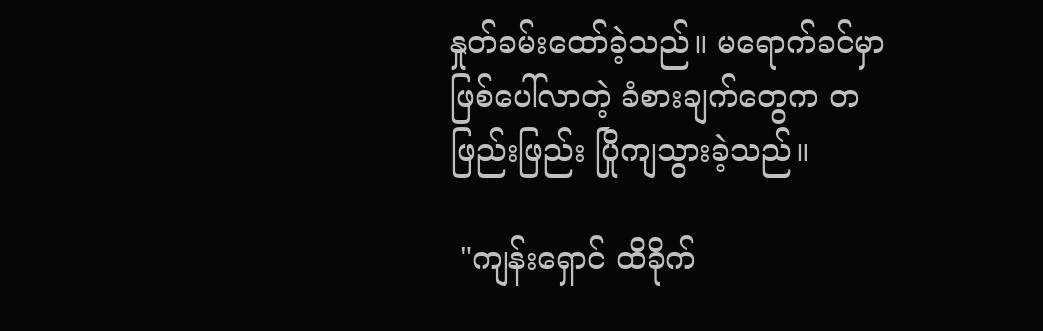နှုတ်ခမ်းထော်ခဲ့သည်။ မရောက်ခင်မှာ ဖြစ်ပေါ်လာတဲ့ ခံစားချက်တွေက တဖြည်းဖြည်း ပြိုကျသွားခဲ့သည်။

 "ကျန်းရှောင် ထိခိုက်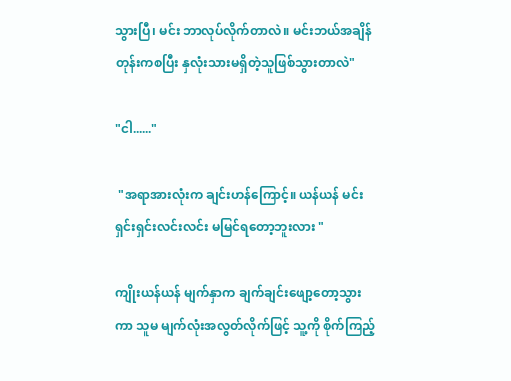သွားပြီ၊ မင်း ဘာလုပ်လိုက်တာလဲ။ မင်းဘယ်အချိန်တုန်းကစပြီး နှလုံးသားမရှိတဲ့သူဖြစ်သွားတာလဲ"

"ငါ......"

 "အရာအားလုံးက ချင်းဟန်ကြောင့်။ ယန်ယန် မင်း ရှင်းရှင်းလင်းလင်း မမြင်ရတော့ဘူးလား "

ကျိုးယန်ယန် မျက်နှာက ချက်ချင်းဖျော့တော့သွားကာ သူမ မျက်လုံးအလွတ်လိုက်ဖြင့် သူ့ကို စိုက်ကြည့်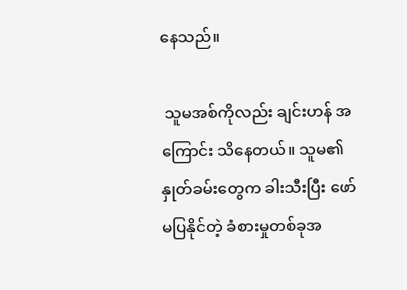နေသည်။

 သူမအစ်ကိုလည်း ချင်းဟန် အကြောင်း သိနေတယ်။ သူမ၏ နှုတ်ခမ်းတွေက ခါးသီးပြီး ဖော်မပြနိုင်တဲ့ ခံစားမှုတစ်ခုအ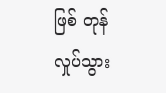ဖြစ် တုန်လှုပ်သွား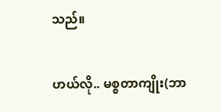သည်။

ဟယ်လို.. မစ္စတာကျိုး(ဘာ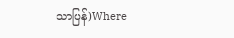သာပြန်)Where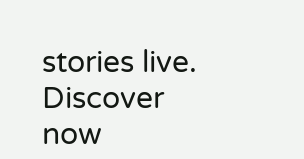stories live. Discover now